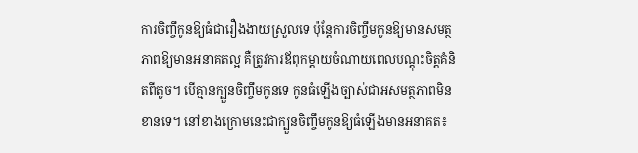ការចិញ្ចឹកូនឱ្យធំជារឿងងាយស្រួលទេ ប៉ុន្តែការចិញ្ចឹមកូនឱ្យមានសមត្ថភាពឱ្យមានអនាគតល្អ គឺត្រូវការឪពុកម្តាយចំណាយពេលបណ្តុះចិត្តគំនិតពីតូច។ បើគ្មានក្បួនចិញ្ចឹមកូនទេ កូនធំឡើងច្បាស់ជាអសមត្ថភាពមិនខានទេ។ នៅខាងក្រោមនេះជាក្បួនចិញ្ចឹមកូនឱ្យធំឡើងមានអនាគត៖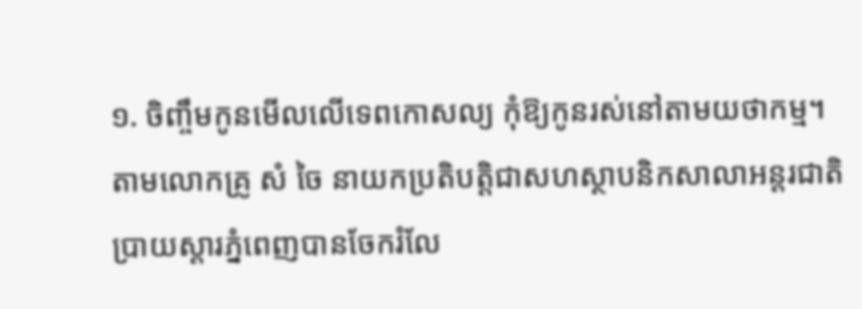១. ចិញ្ចឹមកូនមើលលើទេពកោសល្យ កុំឱ្យកូនរស់នៅតាមយថាកម្ម។ តាមលោកគ្រូ សំ ចៃ នាយកប្រតិបត្តិជាសហស្ថាបនិកសាលាអន្តរជាតិប្រាយស្តារភ្នំពេញបានចែករំលែ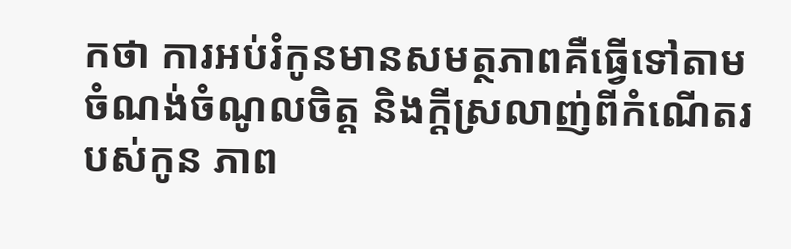កថា ការអប់រំកូនមានសមត្ថភាពគឺធ្វើទៅតាមចំណង់ចំណូលចិត្ត និងក្តីស្រលាញ់ពីកំណើតរបស់កូន ភាព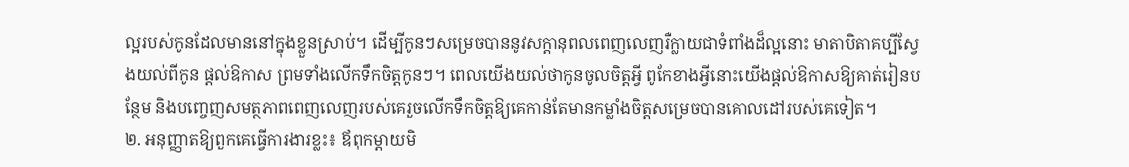ល្អរបស់កូនដែលមាននៅក្នុងខ្លួនស្រាប់។ ដើម្បីកូនៗសម្រេចបាននូវសក្តានុពលពេញលេញរឺក្លាយជាទំពាំងដ៏ល្អនោះ មាតាបិតាគប្បីស្វែងយល់ពីកូន ផ្តល់ឱកាស ព្រមទាំងលើកទឹកចិត្តកូនៗ។ ពេលយើងយល់ថាកូនចូលចិត្តអ្វី ពូកែខាងអ្វីនោះយើងផ្តល់ឱកាសឱ្យគាត់រៀនបន្ថែម និងបញ្ចេញសមត្ថភាពពេញលេញរបស់គេរួចលើកទឹកចិត្តឱ្យគេកាន់តែមានកម្លាំងចិត្តសម្រេចបានគោលដៅរបស់គេទៀត។
២. អនុញ្ញាតឱ្យពួកគេធ្វើការងារខ្លះ៖ ឪពុកម្តាយមិ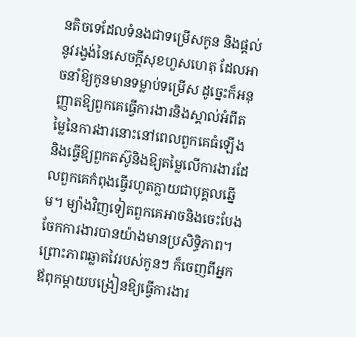នតិចទេដែលទំនងជាទម្រើសកូន និងផ្តល់នូវរង្វង់នៃសេចក្តីសុខហួសហេតុ ដែលអាចនាំឱ្យកូនមានទម្លាប់ទម្រើស ដូច្នេះក៏អនុញ្ញាតឱ្យពួកគេធ្វើការងារនិងស្គាល់អំពីតម្លៃនៃការងារនោះនៅពេលពួកគេធំឡើងនិងធ្វើឱ្យពួកតស៊ូនិងឱ្យតម្លៃលើការងារដែលពួកគេកំពុងធ្វើរហូតក្លាយជាបុគ្គលឆ្នើម។ ម្យ៉ាងវិញទៀតពួកគេអាចនិងចេះបែងចែកការងារបានយ៉ាងមានប្រសិទ្ធិភាព។ ព្រោះភាពឆ្លាតវៃរបស់កូនៗ ក៏ចេញពីអ្នកឪពុកម្តាយបង្រៀនឱ្យធ្វើការងារ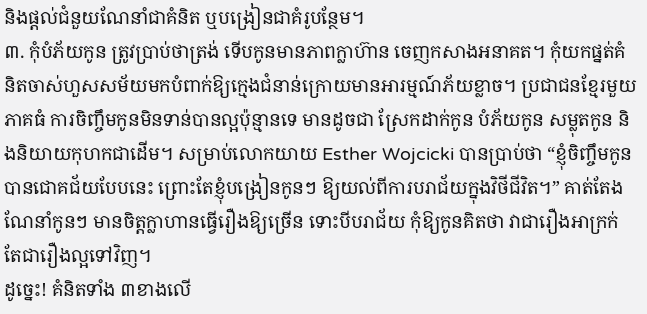និងផ្តល់ជំនួយណែនាំជាគំនិត ឬបង្រៀនជាគំរូបន្ថែម។
៣. កុំបំភ័យកូន ត្រូវប្រាប់ថាត្រង់ ទើបកូនមានភាពក្លាហ៊ាន ចេញកសាងអនាគត។ កុំយកផ្នត់គំនិតចាស់ហួសសម័យមកបំពាក់ឱ្យក្មេងជំនាន់ក្រោយមានអារម្មណ៍ភ័យខ្លាច។ ប្រជាជនខ្មែរមួយភាគធំ ការចិញ្ចឹមកូនមិនទាន់បានល្អប៉ុន្មានទេ មានដូចជា ស្រែកដាក់កូន បំភ័យកូន សម្លុតកូន និងនិយាយកុហកជាដើម។ សម្រាប់លោកយាយ Esther Wojcicki បានប្រាប់ថា “ខ្ញុំចិញ្ចឹមកូនបានជោគជ័យបែបនេះ ព្រោះតែខ្ញុំបង្រៀនកូនៗ ឱ្យយល់ពីការបរាជ័យក្នុងវិថីជីវិត។” គាត់តែងណែនាំកូនៗ មានចិត្តក្លាហានធ្វើរឿងឱ្យច្រើន ទោះបីបរាជ័យ កុំឱ្យកូនគិតថា វាជារឿងអាក្រក់ តែជារឿងល្អទៅវិញ។
ដូច្នេះ! គំនិតទាំង ៣ខាងលើ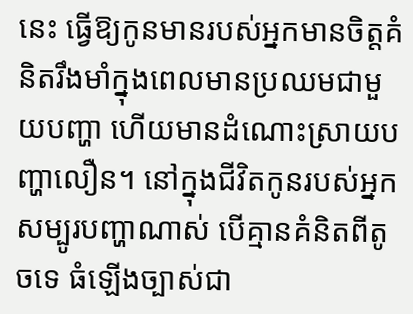នេះ ធ្វើឱ្យកូនមានរបស់អ្នកមានចិត្តគំនិតរឹងមាំក្នុងពេលមានប្រឈមជាមួយបញ្ហា ហើយមានដំណោះស្រាយបញ្ហាលឿន។ នៅក្នុងជីវិតកូនរបស់អ្នក សម្បូរបញ្ហាណាស់ បើគ្មានគំនិតពីតូចទេ ធំឡើងច្បាស់ជា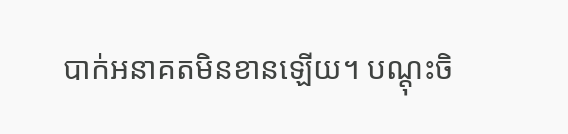បាក់អនាគតមិនខានឡើយ។ បណ្តុះចិ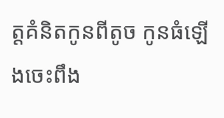ត្តគំនិតកូនពីតូច កូនធំឡើងចេះពឹង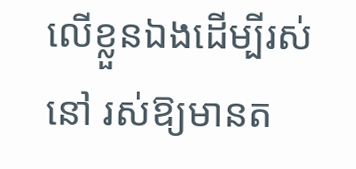លើខ្លួនឯងដើម្បីរស់នៅ រស់ឱ្យមានត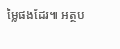ម្លៃផងដែរ៕ អត្ថប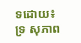ទដោយ៖ ទ្រ សុភាព